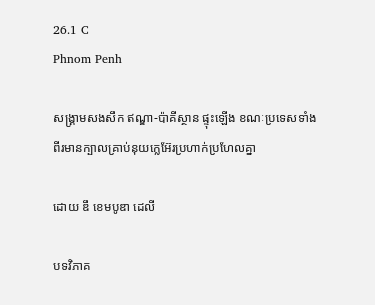26.1 C
Phnom Penh

សង្គ្រាមសងសឹក ឥណ្ឌា-ប៉ាគីស្ថាន ផ្ទុះឡើង ខណៈប្រទេសទាំងពីរមានក្បាលគ្រាប់នុយក្លេអ៊ែរប្រហាក់ប្រហែលគ្នា

ដោយ ឌឹ ខេមបូឌា ដេលី

បទវិភាគ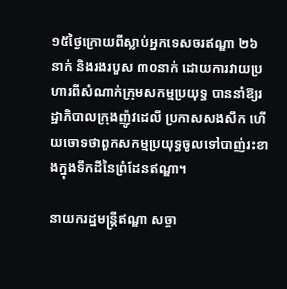១៥ថ្ងៃក្រោយពីស្លាប់អ្នកទេសចរឥណ្ឌា ២៦នាក់ និងរងរបួស ៣០នាក់ ដោយការវាយប្រហារពីសំណាក់ក្រុមសកម្មប្រយុទ្ធ បាននាំឱ្យរដ្ឋាភិបាលក្រុងញ៉ូវដេលី ប្រកាសសងសឹក ហើយចោទថាពួកសកម្មប្រយុទ្ធចូលទៅបាញ់រះខាងក្នុងទឹកដីនៃព្រំដែនឥណ្ឌា។

នាយករដ្ឋមន្ត្រីឥណ្ឌា សច្ចា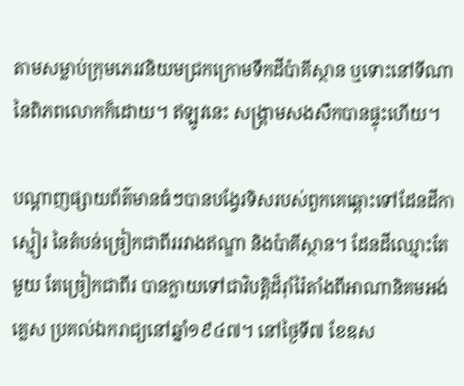តាមសម្លាប់ក្រុមភេរវនិយមជ្រកក្រោមទឹកដីប៉ាគីស្ថាន ឬទោះនៅទីណានៃពិភពលោកក៏ដោយ។ ឥឡូវនេះ សង្គ្រាមសងសឹកបានផ្ទុះហើយ។

បណ្ដាញផ្សាយព័ត៌មានធំៗបានបង្វែរទិសរបស់ពួកគេឆ្ពោះទៅដែនដីកាស្មៀរ នៃតំបន់ច្រៀកជាពីររវាងឥណ្ឌា និងប៉ាគីស្ថាន។ ដែនដីឈ្មោះតែមួយ តែច្រៀកជាពីរ បានក្លាយទៅជាវិបត្តិដ៏រ៉ាំរ៉ៃតាំងពីអាណានិគមអង់គ្លេស ប្រគល់ឯករាជ្យនៅឆ្នាំ១៩៤៧។ នៅថ្ងៃទី៧ ខែឧស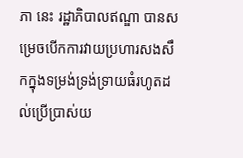ភា នេះ រដ្ឋាភិបាលឥណ្ឌា បានសម្រេចបើកការវាយប្រហារសងសឹកក្នុងទម្រង់ទ្រង់ទ្រាយធំរហូតដល់ប្រើប្រាស់យ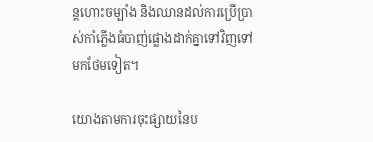ន្តហោះចម្បាំង និងឈានដល់ការប្រើប្រាស់កាំភ្លើងធំបាញ់ផ្លោងដាក់គ្នាទៅវិញទៅមកថែមទៀត។

យោងតាមការចុះផ្សាយនៃប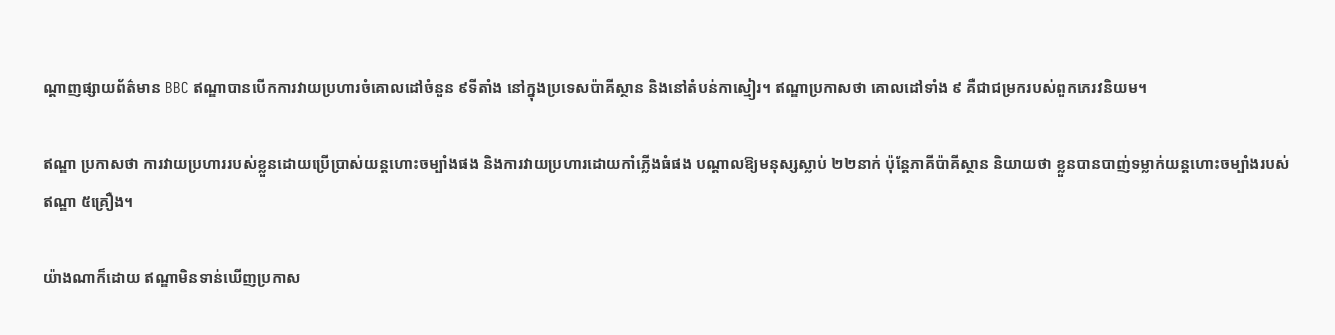ណ្ដាញផ្សាយព័ត៌មាន BBC ឥណ្ឌាបានបើកការវាយប្រហារចំគោលដៅចំនួន ៩ទីតាំង នៅក្នុងប្រទេសប៉ាគីស្ថាន និងនៅតំបន់កាស្មៀរ។ ឥណ្ឌាប្រកាសថា គោលដៅទាំង ៩ គឺជាជម្រករបស់ពួកភេរវនិយម។

ឥណ្ឌា ប្រកាសថា ការវាយប្រហាររបស់ខ្លួនដោយប្រើប្រាស់យន្តហោះចម្បាំងផង និងការវាយប្រហារដោយកាំភ្លើងធំផង បណ្ដាលឱ្យមនុស្សស្លាប់ ២២នាក់ ប៉ុន្តែភាគីប៉ាគីស្ថាន និយាយថា ខ្លួនបានបាញ់ទម្លាក់យន្តហោះចម្បាំងរបស់ឥណ្ឌា ៥គ្រឿង។

យ៉ាងណាក៏ដោយ ឥណ្ឌាមិនទាន់ឃើញប្រកាស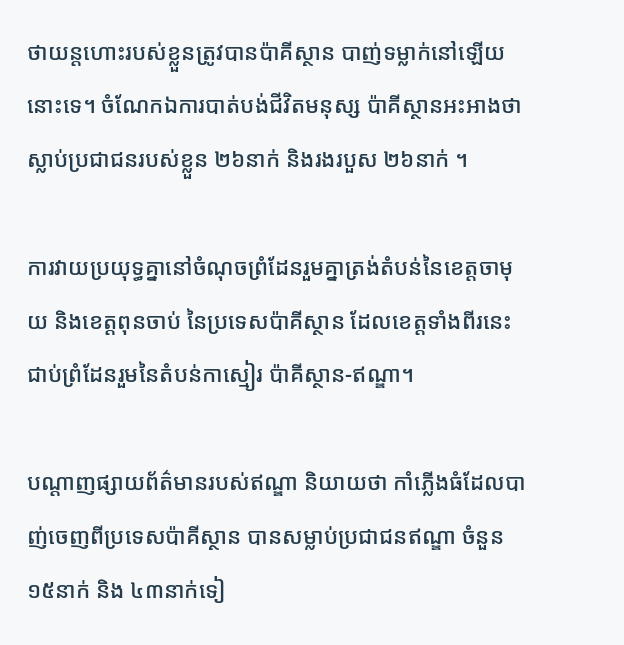ថាយន្តហោះរបស់ខ្លួនត្រូវបានប៉ាគីស្ថាន បាញ់ទម្លាក់នៅឡើយនោះទេ។ ចំណែកឯការបាត់បង់ជីវិតមនុស្ស ប៉ាគីស្ថានអះអាងថាស្លាប់ប្រជាជនរបស់ខ្លួន ២៦នាក់ និងរងរបួស ២៦នាក់ ។

ការវាយប្រយុទ្ធគ្នានៅចំណុចព្រំដែនរួមគ្នាត្រង់តំបន់នៃខេត្តចាមុយ និងខេត្តពុនចាប់ នៃប្រទេសប៉ាគីស្ថាន ដែលខេត្តទាំងពីរនេះជាប់ព្រំដែនរួមនៃតំបន់កាស្មៀរ ប៉ាគីស្ថាន-ឥណ្ឌា។

បណ្ដាញផ្សាយព័ត៌មានរបស់ឥណ្ឌា និយាយថា កាំភ្លើងធំដែលបាញ់ចេញពីប្រទេសប៉ាគីស្ថាន បានសម្លាប់ប្រជាជនឥណ្ឌា ចំនួន ១៥នាក់ និង ៤៣នាក់ទៀ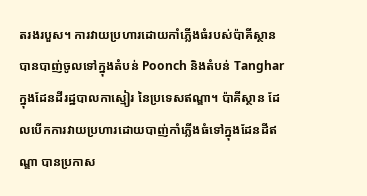តរងរបួស។ ការវាយប្រហារដោយកាំភ្លើងធំរបស់ប៉ាគីស្ថាន បានបាញ់ចូលទៅក្នុងតំបន់ Poonch និងតំបន់ Tanghar ក្នុងដែនដីរដ្ឋបាលកាស្មៀរ នៃប្រទេសឥណ្ឌា។ ប៉ាគីស្ថាន ដែលបើកការវាយប្រហារដោយបាញ់កាំភ្លើងធំទៅក្នុងដែនដីឥណ្ឌា បានប្រកាស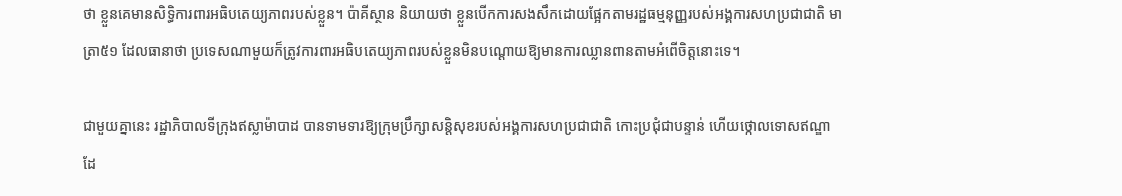ថា ខ្លួនគេមានសិទ្ធិការពារអធិបតេយ្យភាពរបស់ខ្លួន។ ប៉ាគីស្ថាន និយាយថា ខ្លួនបើកការសងសឹកដោយផ្អែកតាមរដ្ឋធម្មនុញ្ញរបស់អង្គការសហប្រជាជាតិ មាត្រា៥១ ដែលធានាថា ប្រទេសណាមួយក៏ត្រូវការពារអធិបតេយ្យភាពរបស់ខ្លួនមិនបណ្ដោយឱ្យមានការឈ្លានពានតាមអំពើចិត្តនោះទេ។

ជាមួយគ្នានេះ រដ្ឋាភិបាលទីក្រុងឥស្លាម៉ាបាដ បានទាមទារឱ្យក្រុមប្រឹក្សាសន្តិសុខរបស់អង្គការសហប្រជាជាតិ កោះប្រជុំជាបន្ទាន់ ហើយថ្កោលទោសឥណ្ឌា ដែ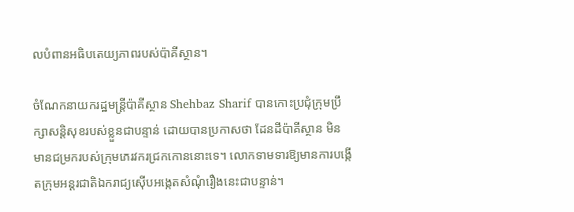លបំពានអធិបតេយ្យភាពរបស់ប៉ាគីស្ថាន។

ចំណែកនាយករដ្ឋមន្ត្រីប៉ាគីស្ថាន Shehbaz Sharif បានកោះប្រជុំក្រុមប្រឹក្សាសន្តិសុខរបស់ខ្លួនជាបន្ទាន់ ដោយបានប្រកាសថា ដែនដីប៉ាគីស្ថាន មិនមានជម្រករបស់ក្រុមភេរវករជ្រកកោននោះទេ។ លោកទាមទារឱ្យមានការបង្កើតក្រុមអន្តរជាតិឯករាជ្យស៊ើបអង្កេតសំណុំរឿងនេះជាបន្ទាន់។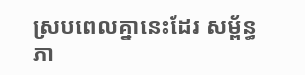ស្របពេលគ្នានេះដែរ សម្ព័ន្ធភា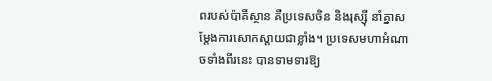ពរបស់ប៉ាគីស្ថាន គឺប្រទេសចិន និងរុស្ស៊ី នាំគ្នាសម្ដែងការសោកស្ដាយជាខ្លាំង។ ប្រទេសមហាអំណាចទាំងពីរនេះ បានទាមទារឱ្យ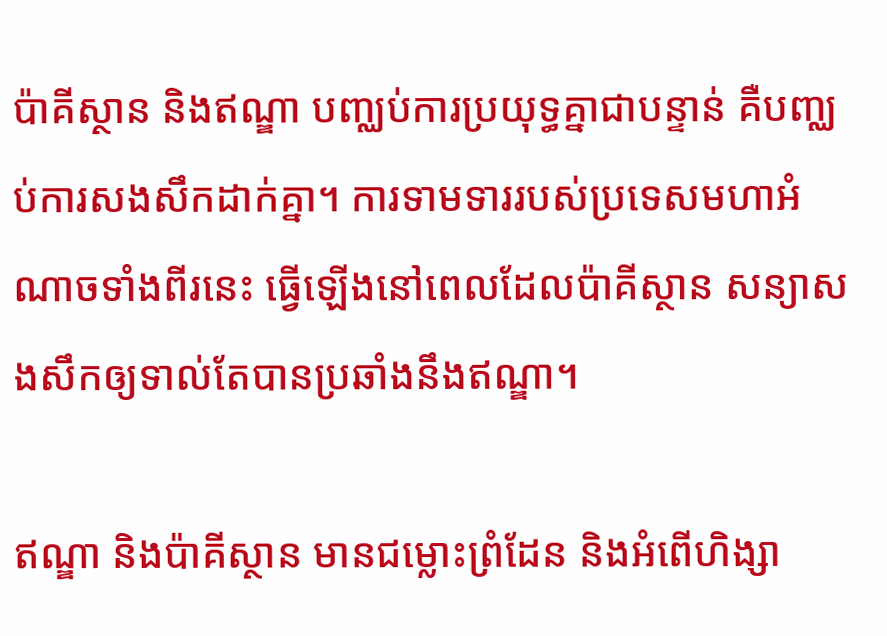ប៉ាគីស្ថាន និងឥណ្ឌា បញ្ឈប់ការប្រយុទ្ធគ្នាជាបន្ទាន់ គឺបញ្ឈប់ការសងសឹកដាក់គ្នា។ ការទាមទាររបស់ប្រទេសមហាអំណាចទាំងពីរនេះ ធ្វើឡើងនៅពេលដែលប៉ាគីស្ថាន សន្យាសងសឹកឲ្យទាល់តែបានប្រឆាំងនឹងឥណ្ឌា។

ឥណ្ឌា និងប៉ាគីស្ថាន មានជម្លោះព្រំដែន និងអំពើហិង្សា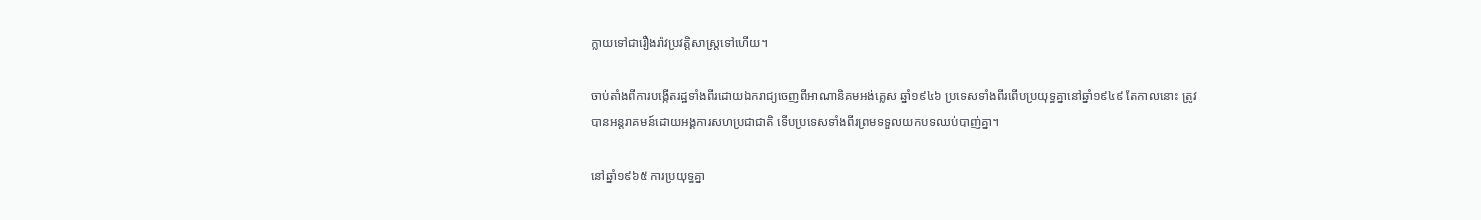ក្លាយទៅជារឿងរ៉ាវប្រវត្តិសាស្ត្រទៅហើយ។

ចាប់តាំងពីការបង្កើតរដ្ឋទាំងពីរដោយឯករាជ្យចេញពីអាណានិគមអង់គ្លេស ឆ្នាំ១៩៤៦ ប្រទេសទាំងពីរពើបប្រយុទ្ធគ្នានៅឆ្នាំ១៩៤៩ តែកាលនោះ ត្រូវបានអន្តរាគមន៍ដោយអង្គការសហប្រជាជាតិ ទើបប្រទេសទាំងពីរព្រមទទួលយកបទឈប់បាញ់គ្នា។

នៅឆ្នាំ១៩៦៥ ការប្រយុទ្ធគ្នា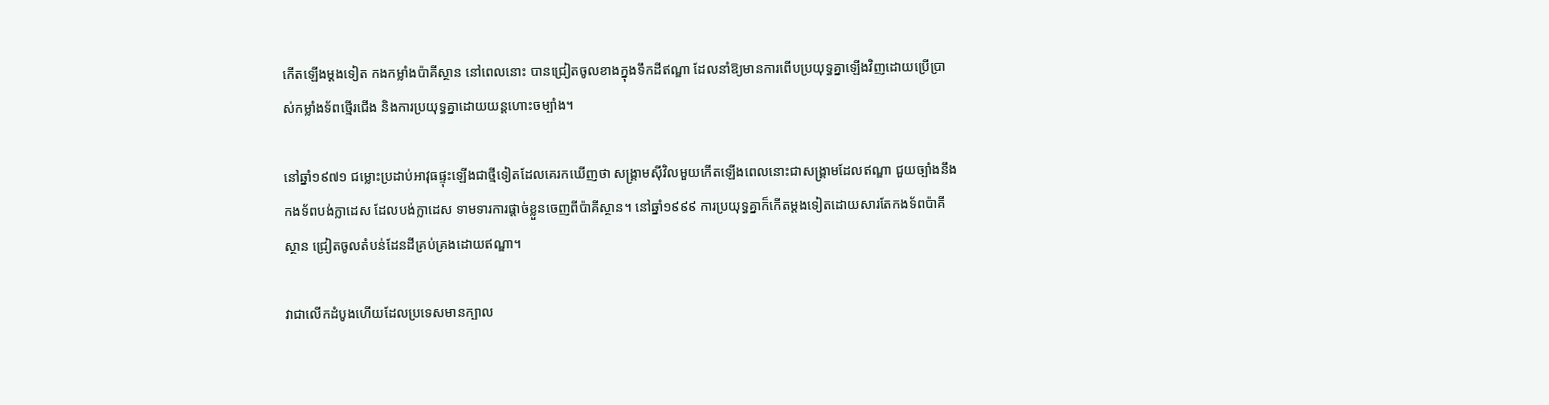កើតឡើងម្ដងទៀត កងកម្លាំងប៉ាគីស្ថាន នៅពេលនោះ បានជ្រៀតចូលខាងក្នុងទឹកដីឥណ្ឌា ដែលនាំឱ្យមានការពើបប្រយុទ្ធគ្នាឡើងវិញដោយប្រើប្រាស់កម្លាំងទ័ពថ្មើរជើង និងការប្រយុទ្ធគ្នាដោយយន្តហោះចម្បាំង។

នៅឆ្នាំ១៩៧១ ជម្លោះប្រដាប់អាវុធផ្ទុះឡើងជាថ្មីទៀតដែលគេរកឃើញថា សង្គ្រាមស៊ីវិលមួយកើតឡើងពេលនោះជាសង្គ្រាមដែលឥណ្ឌា ជួយច្បាំងនឹងកងទ័ពបង់ក្លាដេស ដែលបង់ក្លាដេស ទាមទារការផ្ដាច់ខ្លួនចេញពីប៉ាគីស្ថាន។ នៅឆ្នាំ១៩៩៩ ការប្រយុទ្ធគ្នាក៏កើតម្ដងទៀតដោយសារតែកងទ័ពប៉ាគីស្ថាន ជ្រៀតចូលតំបន់ដែនដីគ្រប់គ្រងដោយឥណ្ឌា។

វាជាលើកដំបូងហើយដែលប្រទេសមានក្បាល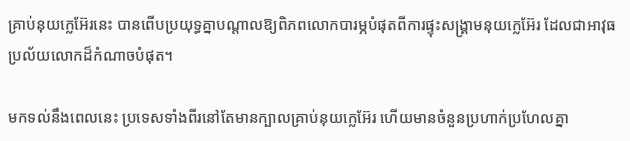គ្រាប់នុយក្លេអ៊ែរនេះ បានពើបប្រយុទ្ធគ្នាបណ្ដាលឱ្យពិភពលោកបារម្ភបំផុតពីការផ្ទុះសង្គ្រាមនុយក្លេអ៊ែរ ដែលជាអាវុធប្រល័យលោកដ៏កំណាចបំផុត។

មកទល់នឹងពេលនេះ ប្រទេសទាំងពីរនៅតែមានក្បាលគ្រាប់នុយក្លេអ៊ែរ ហើយមានចំនួនប្រហាក់ប្រហែលគ្នា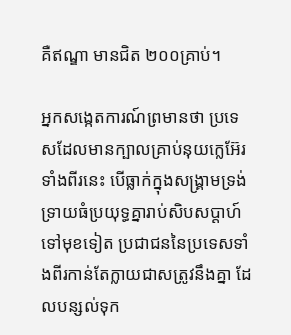គឺឥណ្ឌា មានជិត ២០០គ្រាប់។

អ្នកសង្កេតការណ៍ព្រមានថា ប្រទេសដែលមានក្បាលគ្រាប់នុយក្លេអ៊ែរទាំងពីរនេះ បើធ្លាក់ក្នុងសង្គ្រាមទ្រង់ទ្រាយធំប្រយុទ្ធគ្នារាប់សិបសប្ដាហ៍ទៅមុខទៀត ប្រជាជននៃប្រទេសទាំងពីរកាន់តែក្លាយជាសត្រូវនឹងគ្នា ដែលបន្សល់ទុក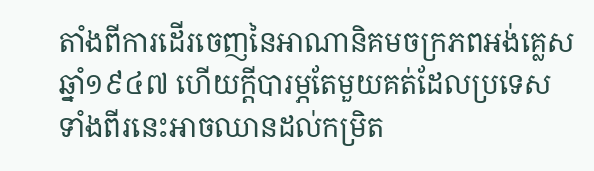តាំងពីការដើរចេញនៃអាណានិគមចក្រភពអង់គ្លេស ឆ្នាំ១៩៤៧ ហើយក្ដីបារម្ភតែមួយគត់ដែលប្រទេសទាំងពីរនេះអាចឈានដល់កម្រិត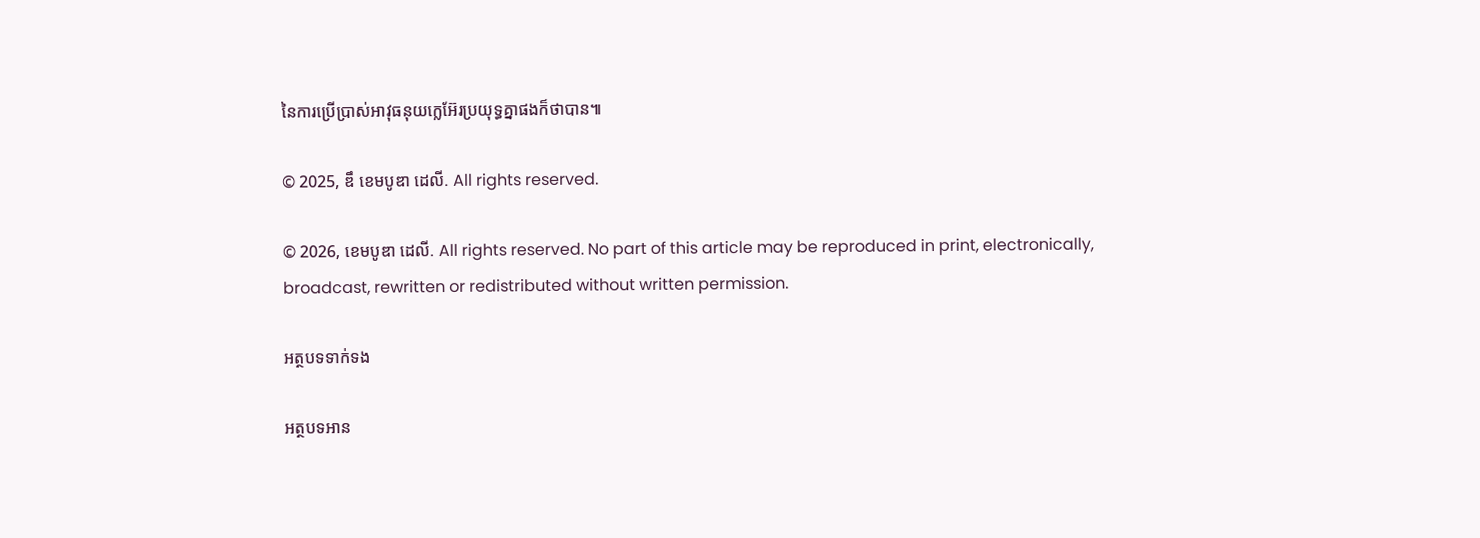នៃការប្រើប្រាស់អាវុធនុយក្លេអ៊ែរប្រយុទ្ធគ្នាផងក៏ថាបាន៕

© 2025, ឌឹ ខេមបូឌា ដេលី. All rights reserved.

© 2026, ខេមបូឌា ដេលី. All rights reserved. No part of this article may be reproduced in print, electronically, broadcast, rewritten or redistributed without written permission.

អត្ថបទទាក់ទង

អត្ថបទអាន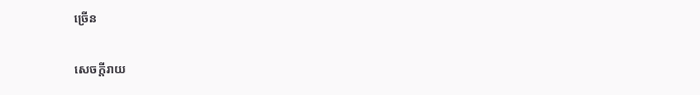ច្រើន

សេចក្ដីរាយ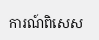ការណ៍ពិសេស